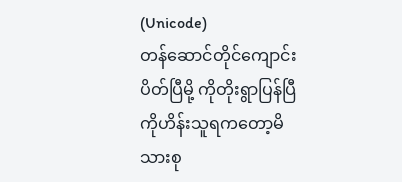(Unicode)
တန်ဆောင်တိုင်ကျောင်းပိတ်ပြီမို့ ကိုတိုးရွာပြန်ပြီ ကိုဟိန်းသူရကတော့မိသားစု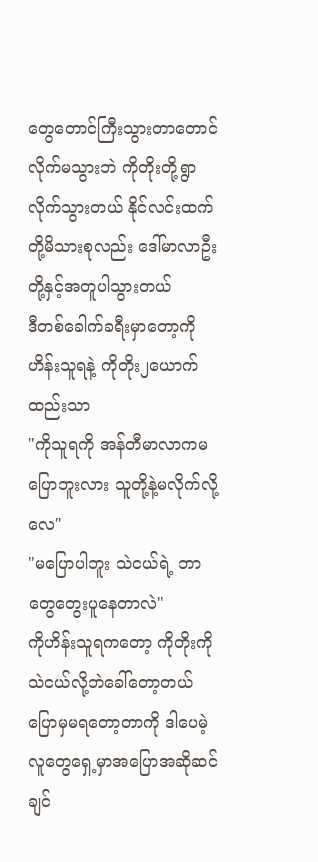တွေတောင်ကြီးသွားတာတောင်လိုက်မသွားဘဲ ကိုတိုးတို့ရွာလိုက်သွားတယ် နိုင်လင်းထက်တို့မိသားစုလည်း ဒေါ်မာလာဦး တို့နှင့်အတူပါသွားတယ်
ဒီတစ်ခေါက်ခရီးမှာတော့ကိုဟိန်းသူရနဲ့ ကိုတိုး၂ယောက်ထည်းသာ
"ကိုသူရကို အန်တီမာလာကမပြောဘူးလား သူတို့နဲ့မလိုက်လို့လေ"
"မပြောပါဘူး သဲငယ်ရဲ့ ဘာတွေတွေးပူနေတာလဲ"
ကိုဟိန်းသူရကတော့ ကိုတိုးကိုသဲငယ်လို့ဘဲခေါ်တော့တယ် ပြောမှမရတော့တာကို ဒါပေမဲ့ လူတွေရှေ့မှာအပြောအဆိုဆင်ချင်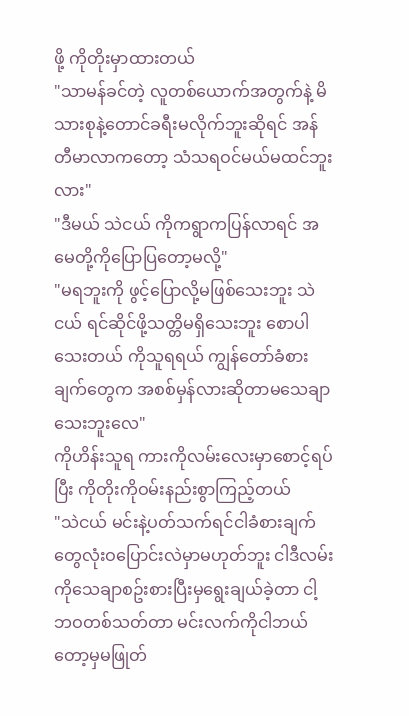ဖို့ ကိုတိုးမှာထားတယ်
"သာမန်ခင်တဲ့ လူတစ်ယောက်အတွက်နဲ့ မိသားစုနဲ့တောင်ခရီးမလိုက်ဘူးဆိုရင် အန်တီမာလာကတော့ သံသရဝင်မယ်မထင်ဘူးလား"
"ဒီမယ် သဲငယ် ကိုကရွာကပြန်လာရင် အမေတို့ကိုပြောပြတော့မလို့"
"မရဘူးကို ဖွင့်ပြောလို့မဖြစ်သေးဘူး သဲငယ် ရင်ဆိုင်ဖို့သတ္တိမရှိသေးဘူး စောပါသေးတယ် ကိုသူရရယ် ကျွန်တော်ခံစားချက်တွေက အစစ်မှန်လားဆိုတာမသေချာသေးဘူးလေ"
ကိုဟိန်းသူရ ကားကိုလမ်းလေးမှာစောင့်ရပ်ပြီး ကိုတိုးကိုဝမ်းနည်းစွာကြည့်တယ်
"သဲငယ် မင်းနဲ့ပတ်သက်ရင်ငါခံစားချက်တွေလုံးဝပြောင်းလဲမှာမဟုတ်ဘူး ငါဒီလမ်းကိုသေချာစဥ်းစားပြီးမှရွေးချယ်ခဲ့တာ ငါ့ဘဝတစ်သတ်တာ မင်းလက်ကိုငါဘယ်တော့မှမဖြုတ်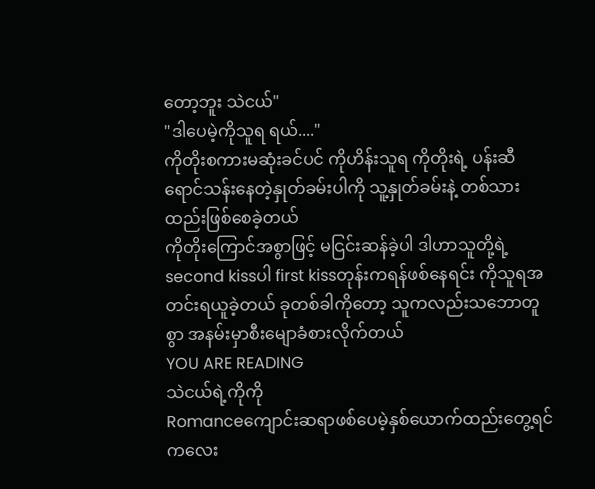တော့ဘူး သဲငယ်"
"ဒါပေမဲ့ကိုသူရ ရယ်...."
ကိုတိုးစကားမဆုံးခင်ပင် ကိုဟိန်းသူရ ကိုတိုးရဲ့ ပန်းဆီရောင်သန်းနေတဲ့နှုတ်ခမ်းပါကို သူ့နှုတ်ခမ်းနဲ့ တစ်သားထည်းဖြစ်စေခဲ့တယ်
ကိုတိုးကြောင်အစွာဖြင့် မငြင်းဆန်ခဲ့ပါ ဒါဟာသူတို့ရဲ့second kissပါ first kissတုန်းကရန်ဖစ်နေရင်း ကိုသူရအတင်းရယူခဲ့တယ် ခုတစ်ခါကိုတော့ သူကလည်းသဘောတူစွာ အနမ်းမှာစီးမျောခံစားလိုက်တယ်
YOU ARE READING
သဲငယ်ရဲ့ကိုကို
Romanceကျောင်းဆရာဖစ်ပေမဲ့နှစ်ယောက်ထည်းတွေ့ရင်ကလေး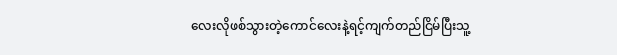လေးလိုဖစ်သွားတဲ့ကောင်လေးနဲ့ရင့်ကျက်တည်ငြိမ်ပြီးသူ့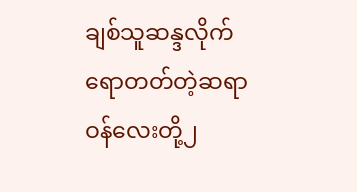ချစ်သူဆန္ဒလိုက်ရောတတ်တဲ့ဆရာဝန်လေးတို့၂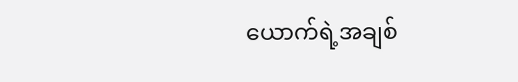ယောက်ရဲ့အချစ်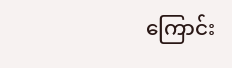ကြောင်း